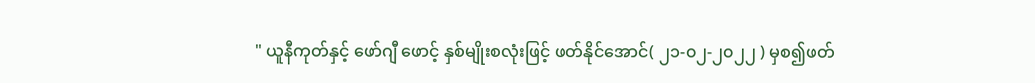" ယူနီကုတ်နှင့် ဖော်ဂျီ ဖောင့် နှစ်မျိုးစလုံးဖြင့် ဖတ်နိုင်အောင်( ၂၁-၀၂-၂၀၂၂ ) မှစ၍ဖတ်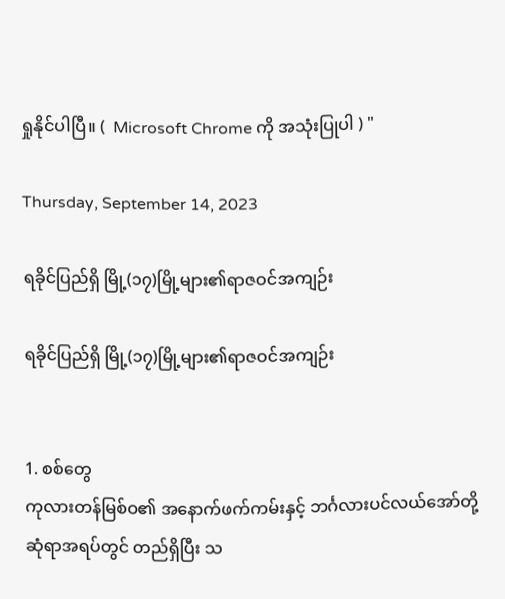ရှုနိုင်ပါပြီ။ (  Microsoft Chrome ကို အသုံးပြုပါ ) "

Thursday, September 14, 2023

ရခိုင်ပြည်ရှိ မြို့(၁၇)မြို့များ၏ရာဇဝင်အကျဉ်း

ရခိုင်ပြည်ရှိ မြို့(၁၇)မြို့များ၏ရာဇဝင်အကျဉ်း


1. စစ်တွေ
ကုလားတန်မြစ်ဝ၏ အနောက်ဖက်ကမ်းနှင့် ဘင်္ဂလားပင်လယ်အော်တို့ ဆုံရာအရပ်တွင် တည်ရှိပြီး သ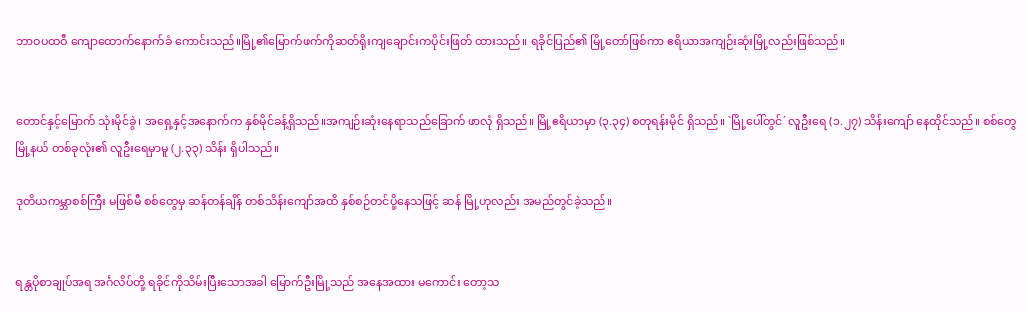ဘာဝပထဝီ ကျောထောက်နောက်ခံ ကောင်းသည်။မြို့၏မြောက်ဖက်ကိုဆတ်ရိုးကျချောင်းကပိုင်းဖြတ် ထားသည်။ ရခိုင်ပြည်၏ မြို့တော်ဖြစ်ကာ ဧရိယာအကျဉ်းဆုံးမြို့လည်းဖြစ်သည်။


တောင်နှင့်မြောက် သုံးမိုင်ခွဲ၊ အရှေ့နှင့်အနောက်က နှစ်မိုင်ခန့်ရှိသည်။အကျဉ်းဆုံးနေရာသည်ခြောက် ဖာလုံ ရှိသည်။ မြို့ဧရိယာမှာ (၃.၃၄) စတုရန်းမိုင် ရှိသည်။ `မြို့ပေါ်တွင်´ လူဦးရေ (၁.၂၇) သိန်းကျော် နေထိုင်သည်။ စစ်တွေမြို့နယ် တစ်ခုလုံး၏ လူဦးရေမှာမူ (၂.၃၃) သိန်း ရှိပါသည်။

ဒုတိယကမ္ဘာစစ်ကြီး မဖြစ်မီ စစ်တွေမှ ဆန်တန်ချိန် တစ်သိန်းကျော်အထိ နှစ်စဉ်တင်ပို့နေသဖြင့် ဆန် မြို့ဟုလည်း အမည်တွင်ခဲ့သည်။


ရန္တပိုစာချုပ်အရ အင်္ဂလိပ်တို့ ရခိုင်ကိုသိမ်းပြီးသောအခါ မြောက်ဦးမြို့သည် အနေအထား မကောင်း တော့သ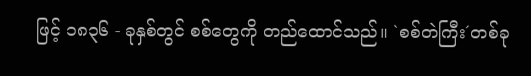ဖြင့် ၁၈၃၆ - ခုနှစ်တွင် စစ်တွေကို တည်ထောင်သည်။ `စစ်တဲကြီး´တစ်ခု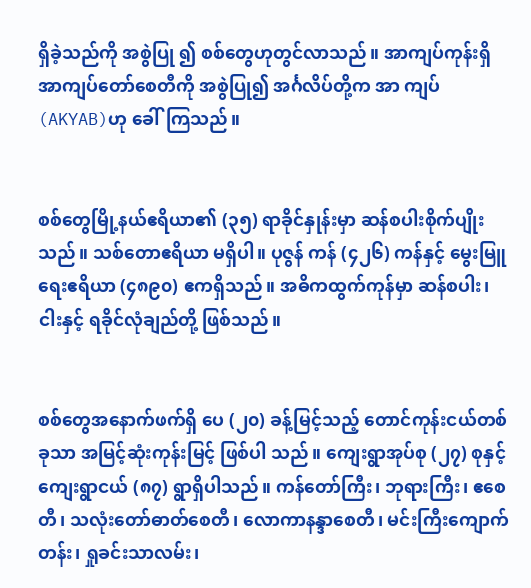ရှိခဲ့သည်ကို အစွဲပြု ၍ စစ်တွေဟုတွင်လာသည်။ အာကျပ်ကုန်းရှိ အာကျပ်တော်စေတီကို အစွဲပြု၍ အင်္ဂလိပ်တို့က အာ ကျပ် (AKYAB)ဟု ခေါ်ကြသည်။


စစ်တွေမြို့နယ်ဧရိယာ၏ (၃၅) ရာခိုင်နှုန်းမှာ ဆန်စပါးစိုက်ပျိုးသည်။ သစ်တောဧရိယာ မရှိပါ။ ပုဇွန် ကန် (၄၂၆) ကန်နှင့် မွေးမြူရေးဧရိယာ (၄၈၉၀) ဧကရှိသည်။ အဓိကထွက်ကုန်မှာ ဆန်စပါး၊ ငါးနှင့် ရခိုင်လုံချည်တို့ ဖြစ်သည်။


စစ်တွေအနောက်ဖက်ရှိ ပေ (၂၀) ခန့်မြင့်သည့် တောင်ကုန်းငယ်တစ်ခုသာ အမြင့်ဆုံးကုန်းမြင့် ဖြစ်ပါ သည်။ ကျေးရွာအုပ်စု (၂၇) စုနှင့် ကျေးရွာငယ် (၈၇) ရွာရှိပါသည်။ ကန်တော်ကြီး၊ ဘုရားကြီး၊ ဧစေ တီ၊ သလုံးတော်ဓာတ်စေတီ၊ လောကာနန္ဒာစေတီ၊ မင်းကြီးကျောက်တန်း၊ ရှုခင်းသာလမ်း၊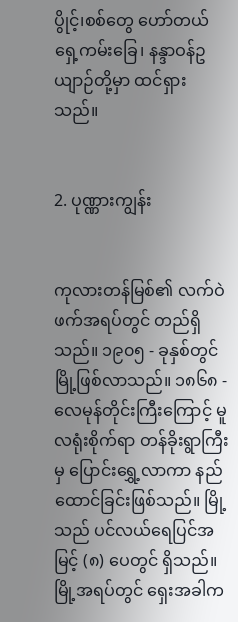ပွိုင့်၊စစ်တွေ ဟော်တယ်ရှေ့ကမ်းခြေ၊ နန္ဒာဝန်ဥယျာဉ်တို့မှာ ထင်ရှားသည်။


2. ပုဏ္ဏားကျွန်း


ကုလားတန်မြစ်၏ လက်ဝဲဖက်အရပ်တွင် တည်ရှိသည်။ ၁၉၀၅ - ခုနှစ်တွင် မြို့ဖြစ်လာသည်။ ၁၈၆၈ - လေမုန်တိုင်းကြီးကြောင့် မူလရုံးစိုက်ရာ တန်ခိုးရွာကြီးမှ ပြောင်းရွှေ့လာကာ နည်ထောင်ခြင်းဖြစ်သည်။ မြို့သည် ပင်လယ်ရေပြင်အမြင့် (၈) ပေတွင် ရှိသည်။ မြို့အရပ်တွင် ရှေးအခါက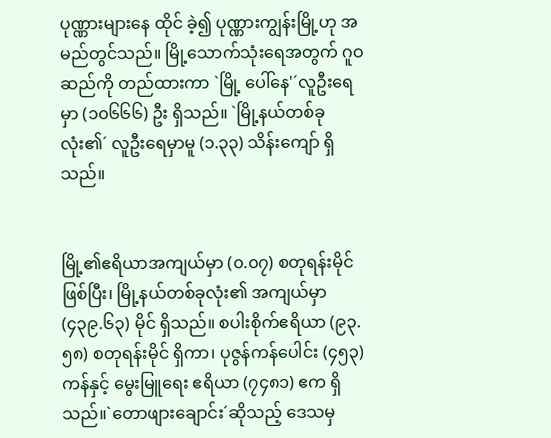ပုဏ္ဏားများနေ ထိုင် ခဲ့၍ ပုဏ္ဏားကျွန်းမြို့ဟု အမည်တွင်သည်။ မြို့သောက်သုံးရေအတွက် ဂူဝဆည်ကို တည်ထားကာ `မြို့ ပေါ်နေ'´လူဦးရေမှာ (၁၀၆၆၆) ဦး ရှိသည်။ `မြို့နယ်တစ်ခုလုံး၏´ လူဦးရေမှာမူ (၁.၃၃) သိန်းကျော် ရှိသည်။


မြို့၏ဧရိယာအကျယ်မှာ (၀.၀၇) စတုရန်းမိုင်ဖြစ်ပြီး၊ မြို့နယ်တစ်ခုလုံး၏ အကျယ်မှာ (၄၃၉.၆၃) မိုင် ရှိသည်။ စပါးစိုက်ဧရိယာ (၉၃.၅၈) စတုရန်းမိုင် ရှိကာ၊ ပုဇွန်ကန်ပေါင်း (၄၅၃) ကန်နှင့် မွေးမြူရေး ဧရိယာ (၇၄၈၁) ဧက ရှိသည်။`တောဖျားချောင်း´ဆိုသည့် ဒေသမှ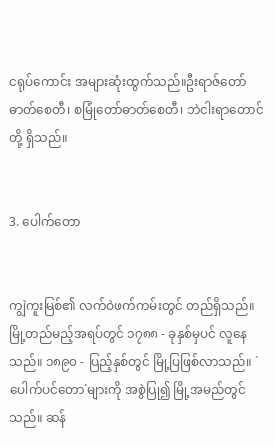ငရုပ်ကောင်း အများဆုံးထွက်သည်။ဦးရာဇ်တော်ဓာတ်စေတီ၊ စမြုံတော်ဓာတ်စေတီ၊ ဘဲငါးရာတောင်တို့ ရှိသည်။


3. ပေါက်တော


ကျွဲကူးမြစ်၏ လက်ဝဲဖက်ကမ်းတွင် တည်ရှိသည်။ မြို့တည်မည့်အရပ်တွင် ၁၇၈၈ - ခုနှစ်မှပင် လူနေ သည်။ ၁၈၉၀ - ပြည့်နှစ်တွင် မြို့ပြဖြစ်လာသည်။ `ပေါက်ပင်တော´များကို အစွဲပြု၍ မြို့အမည်တွင် သည်။ ဆန်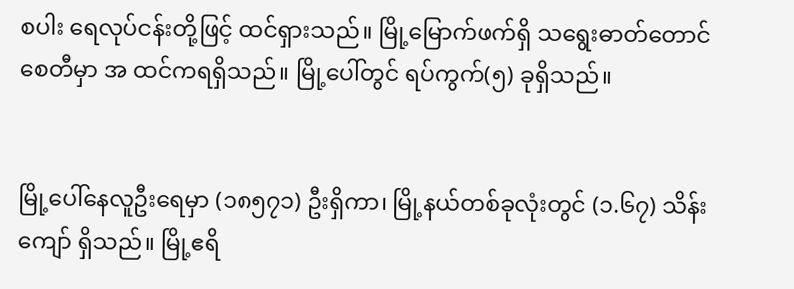စပါး ရေလုပ်ငန်းတို့ဖြင့် ထင်ရှားသည်။ မြို့မြောက်ဖက်ရှိ သရွေးဓာတ်တောင်စေတီမှာ အ ထင်ကရရှိသည်။ မြို့ပေါ်တွင် ရပ်ကွက်(၅) ခုရှိသည်။


မြို့ပေါ်နေလူဦးရေမှာ (၁၈၅၇၁) ဦးရှိကာ၊ မြို့နယ်တစ်ခုလုံးတွင် (၁.၆၇) သိန်းကျော် ရှိသည်။ မြို့ဧရိ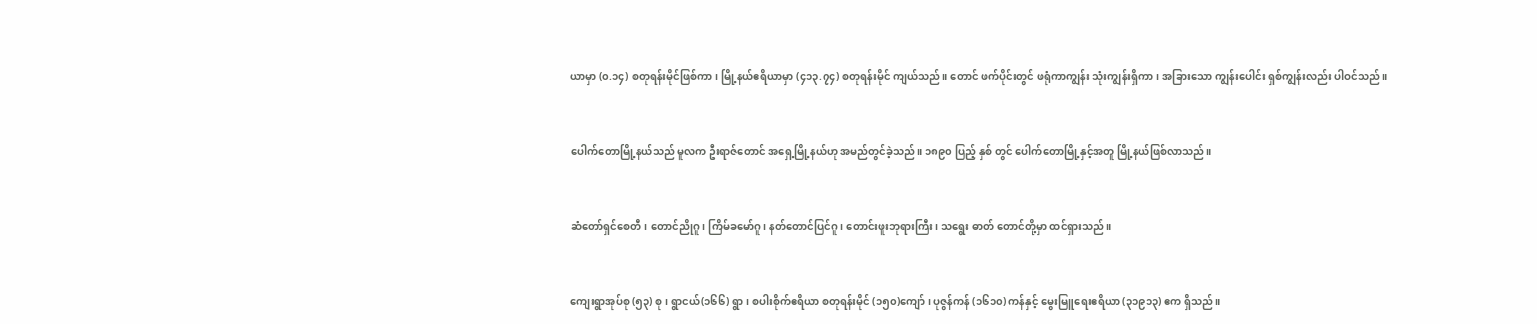ယာမှာ (၀.၁၄) စတုရန်းမိုင်ဖြစ်ကာ၊ မြို့နယ်ဧရိယာမှာ (၄၁၃.၇၄) စတုရန်းမိုင် ကျယ်သည်။ တောင် ဖက်ပိုင်းတွင် ဖရုံကာကျွန်း သုံးကျွန်းရှိကာ၊ အခြားသော ကျွန်းပေါင်း ရှစ်ကျွန်းလည်း ပါဝင်သည်။


ပေါက်တောမြို့နယ်သည် မူလက ဦးရာဇ်တောင် အရှေ့မြို့နယ်ဟု အမည်တွင်ခဲ့သည်။ ၁၈၉၀ ပြည့် နှစ် တွင် ပေါက်တောမြို့နှင့်အတူ မြို့နယ်ဖြစ်လာသည်။


ဆံတော်ရှင်စေတီ၊ တောင်ညိုဂူ၊ ကြိမ်ခမော်ဂူ၊ နတ်တောင်ပြင်ဂူ၊ တောင်းဖူးဘုရားကြီး၊ သရွေး ဓာတ် တောင်တို့မှာ ထင်ရှားသည်။


ကျေးရွာအုပ်စု (၅၃) စု၊ ရွာငယ်(၁၆၆) ရွာ၊ စပါးစိုက်ဧရိယာ စတုရန်းမိုင် (၁၅၀)ကျော်၊ ပုဇွန်ကန် (၁၆၁၀) ကန်နှင့် မွေးမြူရေးဧရိယာ (၃၁၉၁၃) ဧက ရှိသည်။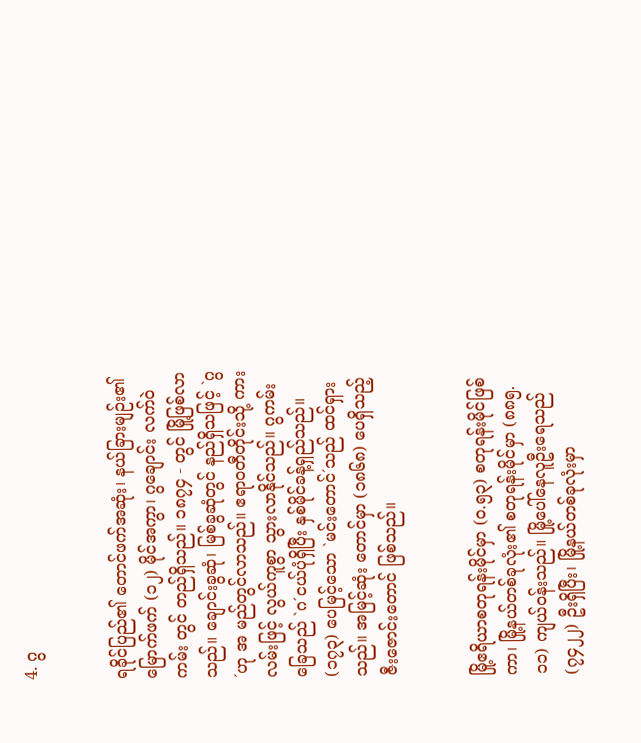4. ဂွ


ရခိုင်ပြည်၏ တောင်ဖက်အဆုံး၊ နယ်ခြားမျဉ်း၏မြောက်ဖက် (၁၂) မိုင်အကွာ၊ ဂွချောင်း လက်ဝဲ ကမ်း တွင် တည်ရှိသည်။ ၁၈၇၄ - တွင် မြို့ဖြစ်လာသည်။ ချောင်းခွဆုံ၊ မြစ်ခွဆုံတွင် နည်ရှိသဖြင့် `ဂွ´ဟု အ မည်တွင်လာသည်။ ဧရာဝတီတိုင်းသို့ ကားလမ်းဖြင့် လွယ်ကူစွာ သွားလာနိုင်သည်။ ဂွကမ်းခြေသည် `ဂ´ငယ်ပုံရှိပြီး နှစ်မိုင်ခန့်ရှည်သည်။ (၁၇၃) ပေမြင့်သော `မင်းတောင်´သည် ထင်ရှားသည်။ အမြင့်ဆုံး တောင်မှာ (၁၈၆၈) ပေရှိသည့် ဇီးဇောင်းတောင် ဖြစ်သည်။


မြို့ဧရိယာစတုရန်းမိုင်မှာ (၀.၅၃) စတုရန်းမိုင်ဖြစ်ကာ၊ မြို့နယ်တစ်ခုလုံး၏ စတုရန်းမိုင်မှာ (၈၈၅.၁၁) ကျယ်ဝန်းသည်။ မြို့ပေါ်နေလူဦးရေသည် (၇၄၂၂) ဦးရှိပြီး၊ မြို့နယ်တစ်ခုလုံးမှာ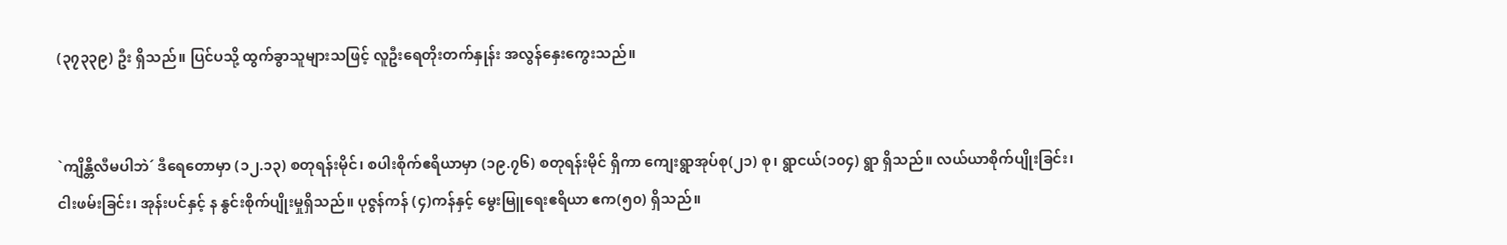(၃၇၃၃၉) ဦး ရှိသည်။ ပြင်ပသို့ ထွက်ခွာသူများသဖြင့် လူဦးရေတိုးတက်နှုန်း အလွန်နှေးကွေးသည်။


`ကျိန္တိလီမပါဘဲ´ ဒီရေတောမှာ (၁၂.၁၃) စတုရန်းမိုင်၊ စပါးစိုက်ဧရိယာမှာ (၁၉.၇၆) စတုရန်းမိုင် ရှိကာ ကျေးရွာအုပ်စု(၂၁) စု၊ ရွာငယ်(၁၀၄) ရွာ ရှိသည်။ လယ်ယာစိုက်ပျိုးခြင်း၊ ငါးဖမ်းခြင်း၊ အုန်းပင်နှင့် န နွင်းစိုက်ပျိုးမှုရှိသည်။ ပုဇွန်ကန် (၄)ကန်နှင့် မွေးမြူရေးဧရိယာ ဧက(၅၀) ရှိသည်။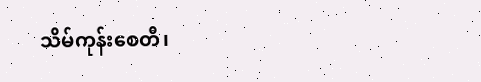သိမ်ကုန်းစေတီ၊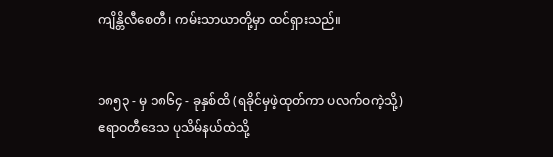ကျိန္တိလီစေတီ၊ ကမ်းသာယာတို့မှာ ထင်ရှားသည်။


၁၈၅၃ - မှ ၁၈၆၄ - ခုနှစ်ထိ (ရခိုင်မှဖဲ့ထုတ်ကာ ပလက်ဝကဲ့သို့) ဧရာဝတီဒေသ ပုသိမ်နယ်ထဲသို့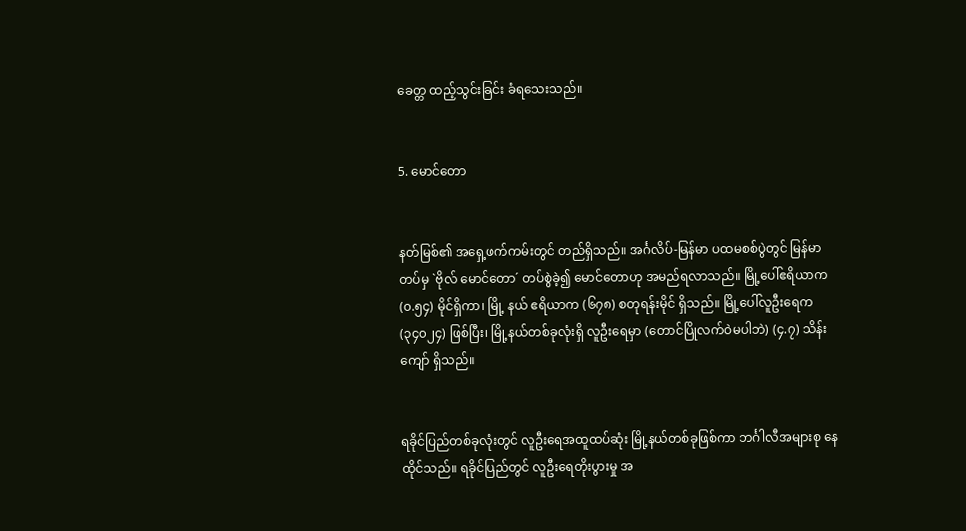ခေတ္တ ထည့်သွင်းခြင်း ခံရသေးသည်။


5. မောင်တော


နတ်မြစ်၏ အရှေ့ဖက်ကမ်းတွင် တည်ရှိသည်။ အင်္ဂလိပ်-မြန်မာ ပထမစစ်ပွဲတွင် မြန်မာတပ်မှ `ဗိုလ် မောင်တော´ တပ်စွဲခဲ့၍ မောင်တောဟု အမည်ရလာသည်။ မြို့ပေါ်ဧရိယာက (၀.၅၄) မိုင်ရှိကာ၊ မြို့ နယ် ဧရိယာက (၆၇၈) စတုရန်းမိုင် ရှိသည်။ မြို့ပေါ်လူဦးရေက (၃၄၀၂၄) ဖြစ်ပြီး၊ မြို့နယ်တစ်ခုလုံးရှိ လူဦးရေမှာ (တောင်ပြိုလက်ဝဲမပါဘဲ) (၄.၇) သိန်းကျော် ရှိသည်။


ရခိုင်ပြည်တစ်ခုလုံးတွင် လူဦးရေအထူထပ်ဆုံး မြို့နယ်တစ်ခုဖြစ်ကာ ဘင်္ဂါလီအများစု နေထိုင်သည်။ ရခိုင်ပြည်တွင် လူဦးရေတိုးပွားမှု အ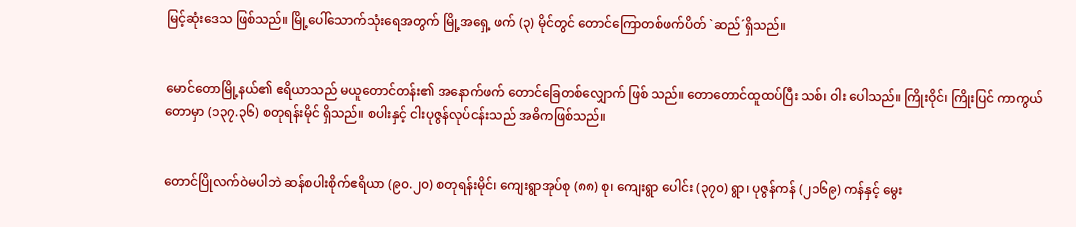မြင့်ဆုံးဒေသ ဖြစ်သည်။ မြို့ပေါ်သောက်သုံးရေအတွက် မြို့အရှေ့ ဖက် (၃) မိုင်တွင် တောင်ကြောတစ်ဖက်ပိတ် `ဆည်´ရှိသည်။


မောင်တောမြို့နယ်၏ ဧရိယာသည် မယူတောင်တန်း၏ အနောက်ဖက် တောင်ခြေတစ်လျှောက် ဖြစ် သည်။ တောတောင်ထူထပ်ပြီး သစ်၊ ဝါး ပေါသည်။ ကြိုးဝိုင်၊ ကြိုးပြင် ကာကွယ်တောမှာ (၁၃၇.၃၆) စတုရန်းမိုင် ရှိသည်။ စပါးနှင့် ငါးပုဇွန်လုပ်ငန်းသည် အဓိကဖြစ်သည်။


တောင်ပြိုလက်ဝဲမပါဘဲ ဆန်စပါးစိုက်ဧရိယာ (၉၀.၂၀) စတုရန်းမိုင်၊ ကျေးရွာအုပ်စု (၈၈) စု၊ ကျေးရွာ ပေါင်း (၃၇၀) ရွာ၊ ပုဇွန်ကန် (၂၁၆၉) ကန်နှင့် မွေး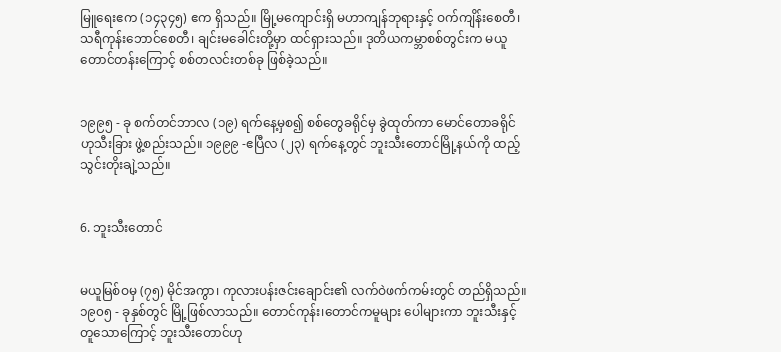မြူရေးဧက (၁၄၃၄၅) ဧက ရှိသည်။ မြို့မကျောင်းရှိ မဟာကျန်ဘုရားနှင့် ဝက်ကျိန်းစေတီ၊ သရီကုန်းဘောင်စေတီ၊ ချင်းမခေါင်းတို့မှာ ထင်ရှားသည်။ ဒုတိယကမ္ဘာစစ်တွင်းက မယူတောင်တန်းကြောင့် စစ်တလင်းတစ်ခု ဖြစ်ခဲ့သည်။


၁၉၉၅ - ခု စက်တင်ဘာလ (၁၉) ရက်နေ့မှစ၍ စစ်တွေခရိုင်မှ ခွဲထုတ်ကာ မောင်တောခရိုင်ဟုသီးခြား ဖွဲ့စည်းသည်။ ၁၉၉၉ -ဧပြီလ (၂၃) ရက်နေ့တွင် ဘူးသီးတောင်မြို့နယ်ကို ထည့်သွင်းတိုးချဲ့သည်။


6. ဘူးသီးတောင်


မယူမြစ်ဝမှ (၇၅) မိုင်အကွာ၊ ကုလားပန်းဇင်းချောင်း၏ လက်ဝဲဖက်ကမ်းတွင် တည်ရှိသည်။ ၁၉၀၅ - ခုနှစ်တွင် မြို့ဖြစ်လာသည်။ တောင်ကုန်း၊တောင်ကမူများ ပေါများကာ ဘူးသီးနှင့်တူသောကြောင့် ဘူးသီးတောင်ဟု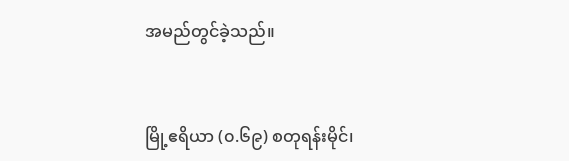အမည်တွင်ခဲ့သည်။


မြို့ဧရိယာ (၀.၆၉) စတုရန်းမိုင်၊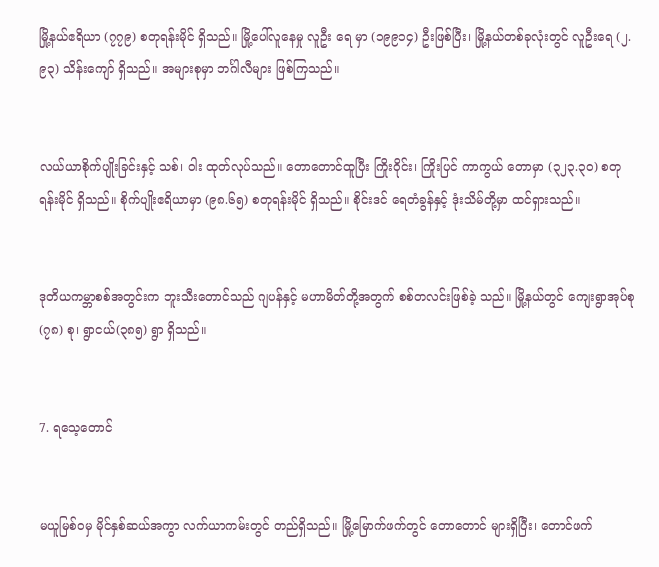မြို့နယ်ဧရိယာ (၇၇၉) စတုရန်းမိုင် ရှိသည်။ မြို့ပေါ်လူနေမှု လူဦး ရေ မှာ (၁၉၉၁၄) ဦးဖြစ်ပြီး၊ မြို့နယ်တစ်ခုလုံးတွင် လူဦးရေ (၂.၉၃) သိန်းကျော် ရှိသည်။ အများစုမှာ ဘင်္ဂါလီများ ဖြစ်ကြသည်။


လယ်ယာစိုက်ပျိုးခြင်းနှင့် သစ်၊ ဝါး ထုတ်လုပ်သည်။ တောတောင်ထူပြီး ကြိုးဝိုင်း၊ ကြိုးပြင် ကာကွယ် တောမှာ (၃၂၃.၃၀) စတုရန်းမိုင် ရှိသည်။ စိုက်ပျိုးဧရိယာမှာ (၉၈.၆၅) စတုရန်းမိုင် ရှိသည်။ စိုင်းဒင် ရေတံခွန်နှင့် ဒုံးသိမ်တို့မှာ ထင်ရှားသည်။


ဒုတိယကမ္ဘာစစ်အတွင်းက ဘူးသီးတောင်သည် ဂျပန်နှင့် မဟာမိတ်တို့အတွက် စစ်တလင်းဖြစ်ခဲ့ သည်။ မြို့နယ်တွင် ကျေးရွာအုပ်စု (၇၈) စု၊ ရွာငယ်(၃၈၅) ရွာ ရှိသည်။


7. ရသေ့တောင်


မယူမြစ်ဝမှ မိုင်နှစ်ဆယ်အကွာ လက်ယာကမ်းတွင် တည်ရှိသည်။ မြို့မြောက်ဖက်တွင် တောတောင် များရှိပြီး၊ တောင်ဖက်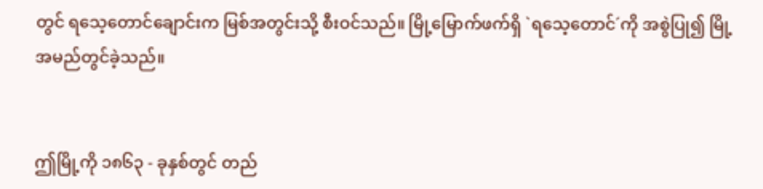တွင် ရသေ့တောင်ချောင်းက မြစ်အတွင်းသို့ စီးဝင်သည်။ မြို့မြောက်ဖက်ရှိ `ရသေ့တောင်´ကို အစွဲပြု၍ မြို့အမည်တွင်ခဲ့သည်။


ဤမြို့ကို ၁၈၆၃ - ခုနှစ်တွင် တည်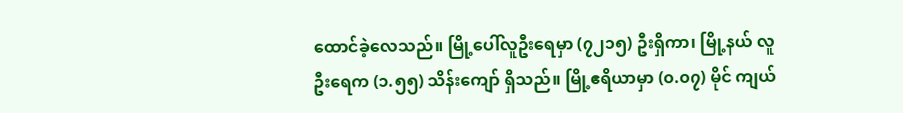ထောင်ခဲ့လေသည်။ မြို့ပေါ်လူဦးရေမှာ (၇၂၁၅) ဦးရှိကာ၊ မြို့နယ် လူဦးရေက (၁.၅၅) သိန်းကျော် ရှိသည်။ မြို့ဧရိယာမှာ (၀.၀၇) မိုင် ကျယ်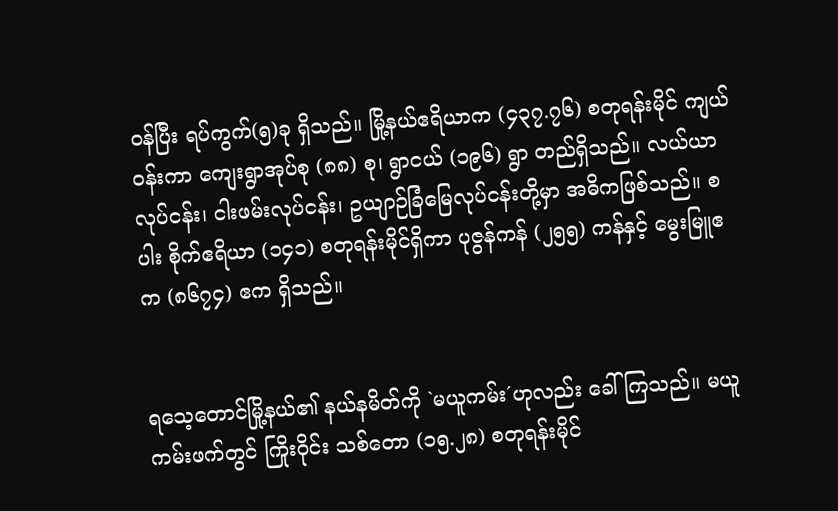ဝန်ပြီး ရပ်ကွက်(၅)ခု ရှိသည်။ မြို့နယ်ဧရိယာက (၄၃၇.၇၆) စတုရန်းမိုင် ကျယ်ဝန်းကာ ကျေးရွာအုပ်စု (၈၈) စု၊ ရွာငယ် (၁၉၆) ရွာ တည်ရှိသည်။ လယ်ယာလုပ်ငန်း၊ ငါးဖမ်းလုပ်ငန်း၊ ဥယျာဉ်ခြံမြေလုပ်ငန်းတို့မှာ အဓိကဖြစ်သည်။ စပါး စိုက်ဧရိယာ (၁၄၁) စတုရန်းမိုင်ရှိကာ ပုဇွန်ကန် (၂၅၅) ကန်နှင့် မွေးမြူဧက (၈၆၇၄) ဧက ရှိသည်။


ရသေ့တောင်မြို့နယ်၏ နယ်နမိတ်ကို `မယူကမ်း´ဟုလည်း ခေါ်ကြသည်။ မယူကမ်းဖက်တွင် ကြိုးဝိုင်း သစ်တော (၁၅.၂၈) စတုရန်းမိုင်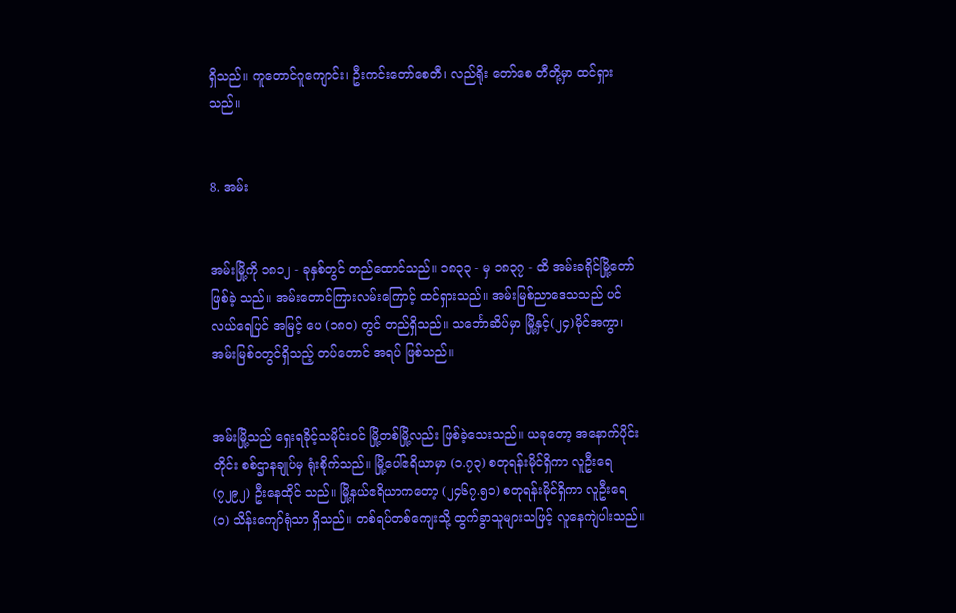ရှိသည်။ ကူတောင်ဂူကျောင်း၊ ဦးကင်းတော်စေတီ၊ လည်ရိုး တော်စေ တီတို့မှာ ထင်ရှားသည်။


8. အမ်း


အမ်းမြို့ကို ၁၈၁၂ - ခုနှစ်တွင် တည်ထောင်သည်။ ၁၈၃၃ - မှ ၁၈၃၇ - ထိ အမ်းခရိုင်မြို့တော် ဖြစ်ခဲ့ သည်။ အမ်းတောင်ကြားလမ်းကြောင့် ထင်ရှားသည်။ အမ်းမြစ်ညာဒေသသည် ပင်လယ်ရေပြင် အမြင့် ပေ (၁၈၀) တွင် တည်ရှိသည်။ သင်္ဘောဆိပ်မှာ မြို့နှင့်(၂၄)မိုင်အကွာ၊ အမ်းမြစ်ဝတွင်ရှိသည့် တပ်တောင် အရပ် ဖြစ်သည်။


အမ်းမြို့သည် ရှေးရခိုင့်သမိုင်းဝင် မြို့တစ်မြို့လည်း ဖြစ်ခဲ့သေးသည်။ ယခုတော့ အနောက်ပိုင်းတိုင်း စစ်ဌာနချုပ်မှ ရုံးစိုက်သည်။ မြို့ပေါ်ဧရိယာမှာ (၁.၇၃) စတုရန်းမိုင်ရှိကာ လူဦးရေ (၇၂၉၂) ဦးနေထိုင် သည်။ မြို့နယ်ဧရိယာကတော့ (၂၄၆၇.၅၁) စတုရန်းမိုင်ရှိကာ လူဦးရေ (၁) သိန်းကျော်ရုံသာ ရှိသည်။ တစ်ရပ်တစ်ကျေးသို့ ထွက်ခွာသူများသဖြင့် လူနေကျဲပါးသည်။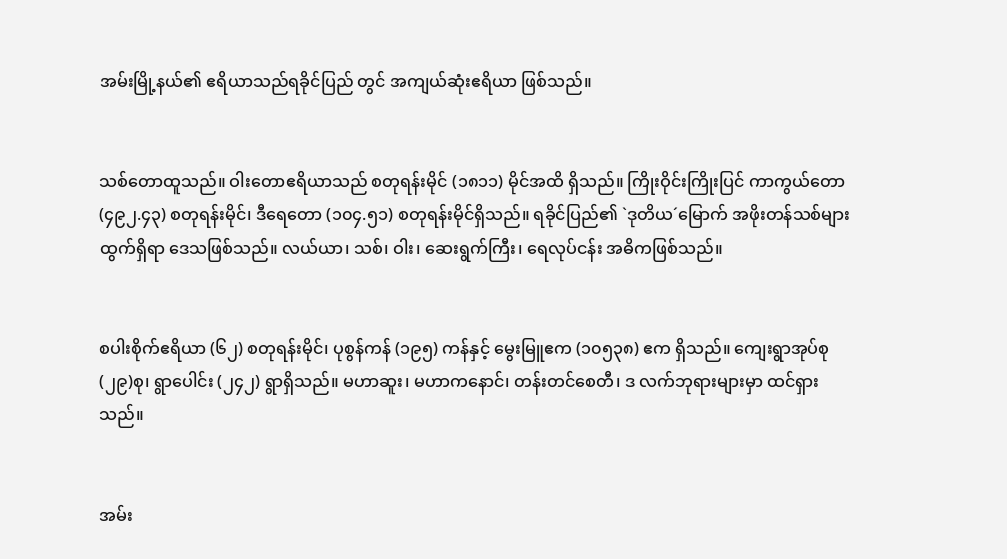အမ်းမြို့နယ်၏ ဧရိယာသည်ရခိုင်ပြည် တွင် အကျယ်ဆုံးဧရိယာ ဖြစ်သည်။


သစ်တောထူသည်။ ဝါးတောဧရိယာသည် စတုရန်းမိုင် (၁၈၁၁) မိုင်အထိ ရှိသည်။ ကြိုးဝိုင်းကြိုးပြင် ကာကွယ်တော (၄၉၂.၄၃) စတုရန်းမိုင်၊ ဒီရေတော (၁၀၄.၅၁) စတုရန်းမိုင်ရှိသည်။ ရခိုင်ပြည်၏ `ဒုတိယ´မြောက် အဖိုးတန်သစ်များ ထွက်ရှိရာ ဒေသဖြစ်သည်။ လယ်ယာ၊ သစ်၊ ဝါး၊ ဆေးရွက်ကြီး၊ ရေလုပ်ငန်း အဓိကဖြစ်သည်။


စပါးစိုက်ဧရိယာ (၆၂) စတုရန်းမိုင်၊ ပုစွန်ကန် (၁၉၅) ကန်နှင့် မွေးမြူဧက (၁၀၅၃၈) ဧက ရှိသည်။ ကျေးရွာအုပ်စု (၂၉)စု၊ ရွာပေါင်း (၂၄၂) ရွာရှိသည်။ မဟာဆူး၊ မဟာကနောင်၊ တန်းတင်စေတီ၊ ဒ လက်ဘုရားများမှာ ထင်ရှားသည်။


အမ်း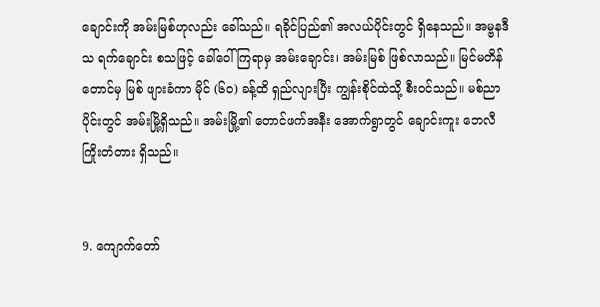ချောင်းကို အမ်းမြစ်ဟုလည်း ခေါ်သည်။ ရခိုင်ပြည်၏ အလယ်ပိုင်းတွင် ရှိနေသည်။ အမ္ဗနဒီ သ ရက်ချောင်း စသဖြင့် ခေါ်ဝေါ်ကြရာမှ အမ်းချောင်း၊ အမ်းမြစ် ဖြစ်လာသည်။ မြင်မတိန်တောင်မှ မြစ် ဖျားခံကာ မိုင် (၆၀) ခန့်ထိ ရှည်လျားပြီး ကျွန်းစိုင်ထဲသို့ စီးဝင်သည်။ မစ်ညာပိုင်းတွင် အမ်းမြို့ရှိသည်။ အမ်းမြို့၏ တောင်ဖက်အနီး အောက်ရွာတွင် ချောင်းကူး ဘေလီကြိုးတံတား ရှိသည်။


9. ကျောက်တော်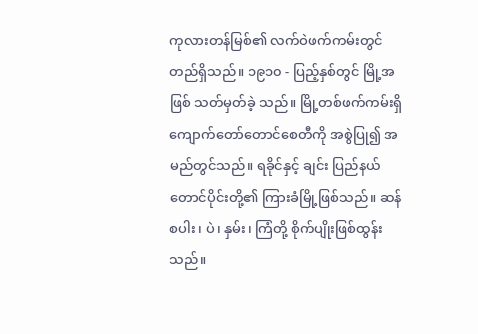ကုလားတန်မြစ်၏ လက်ဝဲဖက်ကမ်းတွင် တည်ရှိသည်။ ၁၉၁၀ - ပြည့်နှစ်တွင် မြို့အဖြစ် သတ်မှတ်ခဲ့ သည်။ မြို့တစ်ဖက်ကမ်းရှိ ကျောက်တော်တောင်စေတီကို အစွဲပြု၍ အမည်တွင်သည်။ ရခိုင်နှင့် ချင်း ပြည်နယ်တောင်ပိုင်းတို့၏ ကြားခံမြို့ဖြစ်သည်။ ဆန်စပါး၊ ပဲ၊ နှမ်း၊ ကြံတို့ စိုက်ပျိုးဖြစ်ထွန်းသည်။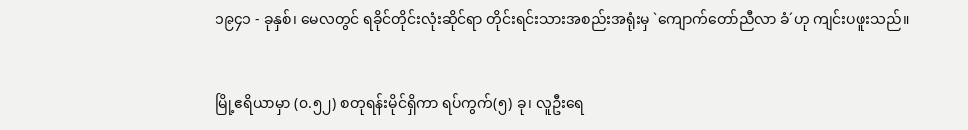၁၉၄၁ - ခုနှစ်၊ မေလတွင် ရခိုင်တိုင်းလုံးဆိုင်ရာ တိုင်းရင်းသားအစည်းအရုံးမှ `ကျောက်တော်ညီလာ ခံ´ဟု ကျင်းပဖူးသည်။


မြို့ဧရိယာမှာ (၀.၅၂) စတုရန်းမိုင်ရှိကာ ရပ်ကွက်(၅) ခု၊ လူဦးရေ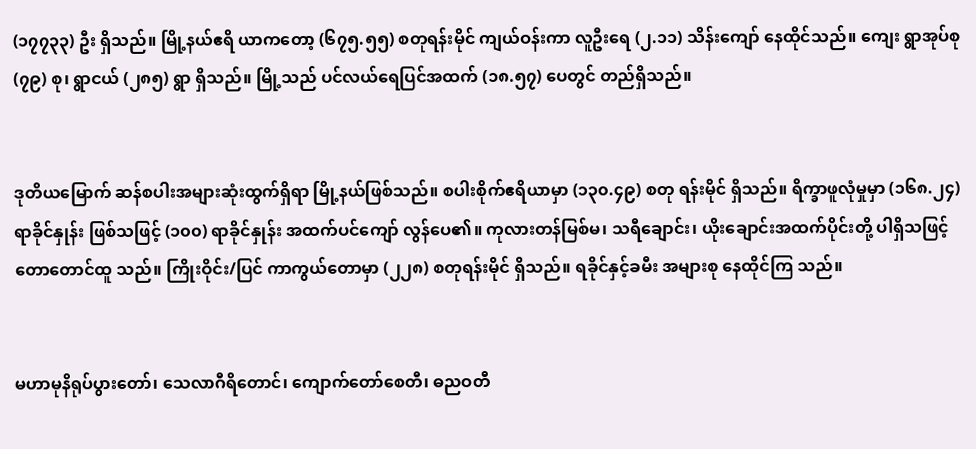(၁၇၇၃၃) ဦး ရှိသည်။ မြို့နယ်ဧရိ ယာကတော့ (၆၇၅.၅၅) စတုရန်းမိုင် ကျယ်ဝန်းကာ လူဦးရေ (၂.၁၁) သိန်းကျော် နေထိုင်သည်။ ကျေး ရွာအုပ်စု (၇၉) စု၊ ရွာငယ် (၂၈၅) ရွာ ရှိသည်။ မြို့သည် ပင်လယ်ရေပြင်အထက် (၁၈.၅၇) ပေတွင် တည်ရှိသည်။


ဒုတိယမြောက် ဆန်စပါးအများဆုံးထွက်ရှိရာ မြို့နယ်ဖြစ်သည်။ စပါးစိုက်ဧရိယာမှာ (၁၃၀.၄၉) စတု ရန်းမိုင် ရှိသည်။ ရိက္ခာဖူလုံမှုမှာ (၁၆၈.၂၄) ရာခိုင်နှုန်း ဖြစ်သဖြင့် (၁၀၀) ရာခိုင်နှုန်း အထက်ပင်ကျော် လွန်ပေ၏။ ကုလားတန်မြစ်မ၊ သရီချောင်း၊ ယိုးချောင်းအထက်ပိုင်းတို့ ပါရှိသဖြင့် တောတောင်ထူ သည်။ ကြိုးဝိုင်း/ပြင် ကာကွယ်တောမှာ (၂၂၈) စတုရန်းမိုင် ရှိသည်။ ရခိုင်နှင့်ခမီး အများစု နေထိုင်ကြ သည်။


မဟာမုနိရုပ်ပွားတော်၊ သေလာဂီရိတောင်၊ ကျောက်တော်စေတီ၊ ဓညဝတီ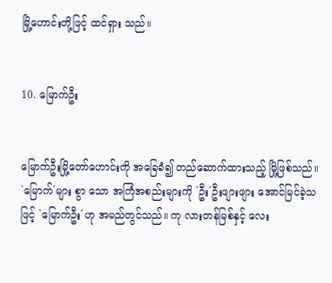မြို့ဟောင်းတို့ဖြင့် ထင်ရှား သည်။


10. မြောက်ဦး


မြောက်ဦးမြို့တော်ဟောင်းကို အခြေခံ၍ တည်ဆောက်ထားသည့် မြို့ဖြစ်သည်။ `မြောက်´များ စွာ သော အကြံအစည်းများကို `ဦး´ဦးဖျားဖျား အောင်မြင်ခဲ့သဖြင့် `မြောက်ဦး´ဟု အမည်တွင်သည်။ ကု လားတန်မြစ်နှင့် လေး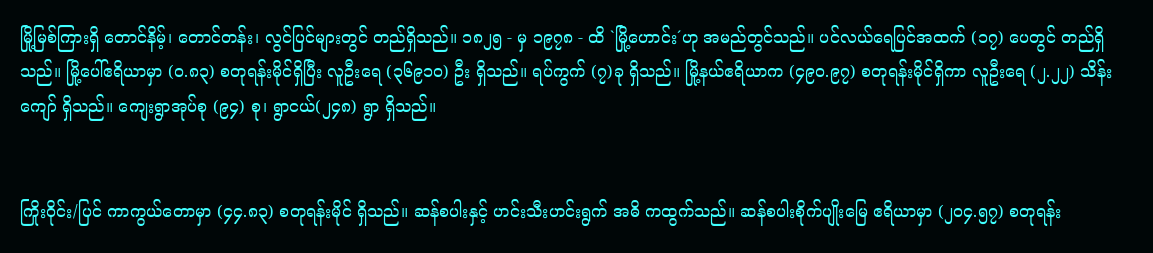မြို့မြစ်ကြားရှိ တောင်နိမ့်၊ တောင်တန်း၊ လွင်ပြင်များတွင် တည်ရှိသည်။ ၁၈၂၅ - မှ ၁၉၇၈ - ထိ `မြို့ဟောင်း´ဟု အမည်တွင်သည်။ ပင်လယ်ရေပြင်အထက် (၁၇) ပေတွင် တည်ရှိသည်။ မြို့ပေါ်ဧရိယာမှာ (၀.၈၃) စတုရန်းမိုင်ရှိပြီး လူဦးရေ (၃၆၉၁၀) ဦး ရှိသည်။ ရပ်ကွက် (၇)ခု ရှိသည်။ မြို့နယ်ဧရိယာက (၄၉၀.၉၇) စတုရန်းမိုင်ရှိကာ လူဦးရေ (၂.၂၂) သိန်းကျော် ရှိသည်။ ကျေးရွာအုပ်စု (၉၄) စု၊ ရွာငယ်(၂၄၈) ရွာ ရှိသည်။


ကြိုးဝိုင်း/ပြင် ကာကွယ်တောမှာ (၄၄.၈၃) စတုရန်းမိုင် ရှိသည်။ ဆန်စပါးနှင့် ဟင်းသီးဟင်းရွက် အဓိ ကထွက်သည်။ ဆန်စပါးစိုက်ပျိုးမြေ ဧရိယာမှာ (၂၀၄.၅၇) စတုရန်း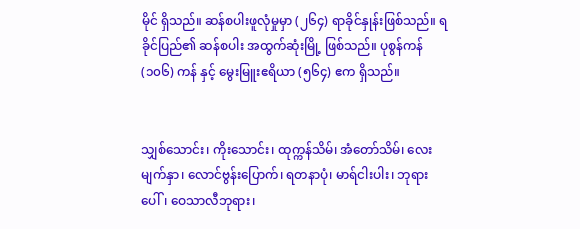မိုင် ရှိသည်။ ဆန်စပါးဖူလုံမှုမှာ (၂၆၄) ရာခိုင်နှုန်းဖြစ်သည်။ ရခိုင်ပြည်၏ ဆန်စပါး အထွက်ဆုံးမြို့ ဖြစ်သည်။ ပုစွန်ကန် (၁၀၆) ကန် နှင့် မွေးမြူးဧရိယာ (၅၆၄) ဧက ရှိသည်။


သျှစ်သောင်း၊ ကိုးသောင်း၊ ထုက္ကန်သိမ်၊ အံတော်သိမ်၊ လေးမျက်နှာ၊ လောင်ဗွန်းပြောက်၊ ရတနာပုံ၊ မာရ်ငါးပါး၊ ဘုရားပေါ်၊ ဝေသာလီဘုရား၊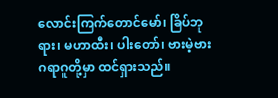လောင်းကြက်တောင်မော်၊ ခြိပ်ဘုရား၊ မဟာထီး၊ ပါးတော်၊ ဗားမဲ့ဗားဂရာဂူတို့မှာ ထင်ရှားသည်။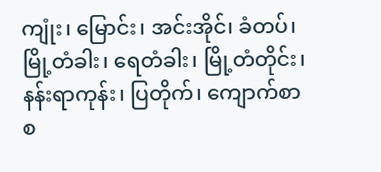ကျုံး၊ မြောင်း၊ အင်းအိုင်၊ ခံတပ်၊ မြို့တံခါး၊ ရေတံခါး၊ မြို့တံတိုင်း၊ နန်းရာကုန်း၊ ပြတိုက်၊ ကျောက်စာ စ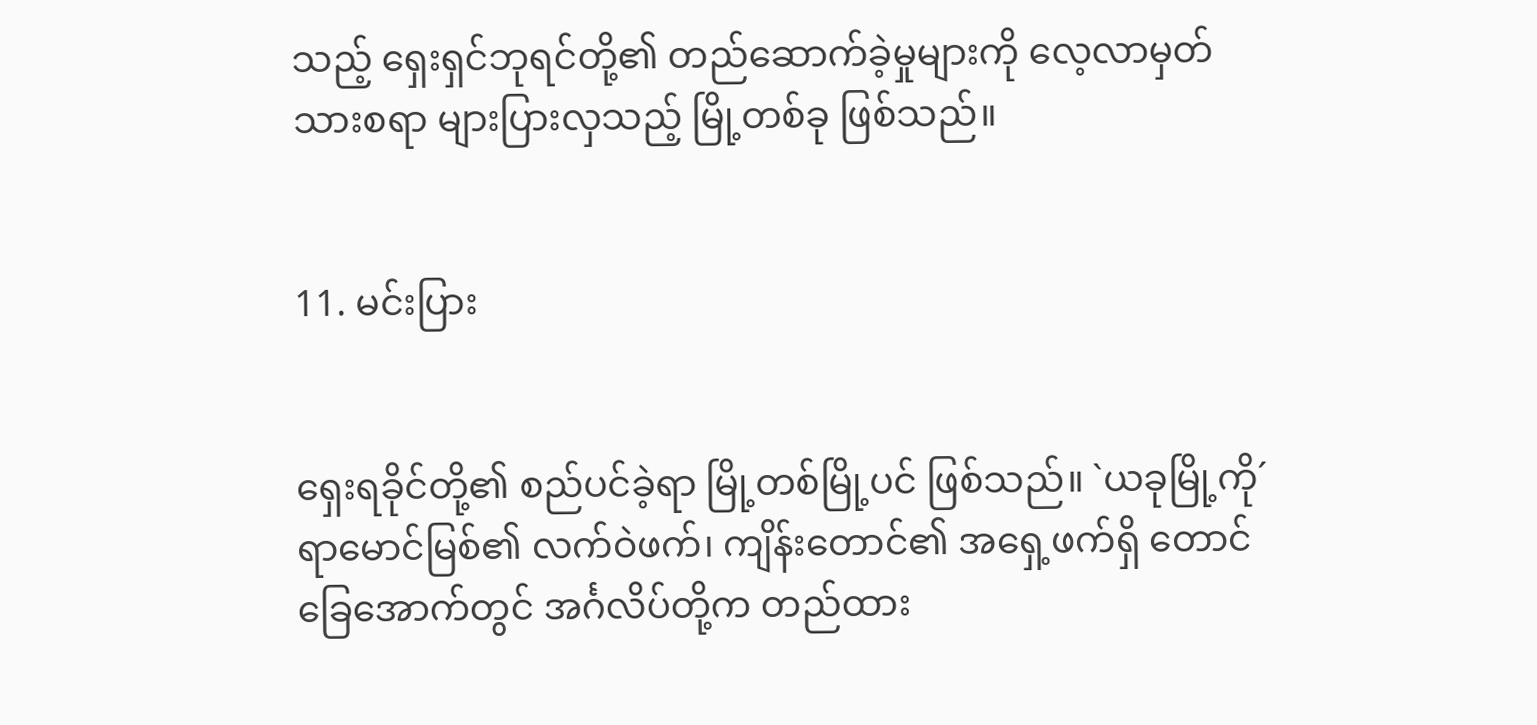သည့် ရှေးရှင်ဘုရင်တို့၏ တည်ဆောက်ခဲ့မှုများကို လေ့လာမှတ်သားစရာ များပြားလှသည့် မြို့တစ်ခု ဖြစ်သည်။


11. မင်းပြား


ရှေးရခိုင်တို့၏ စည်ပင်ခဲ့ရာ မြို့တစ်မြို့ပင် ဖြစ်သည်။ `ယခုမြို့ကို´ ရာမောင်မြစ်၏ လက်ဝဲဖက်၊ ကျိန်းတောင်၏ အရှေ့ဖက်ရှိ တောင်ခြေအောက်တွင် အင်္ဂလိပ်တို့က တည်ထား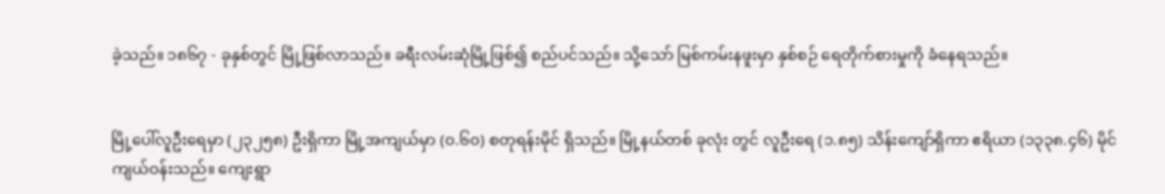ခဲ့သည်။ ၁၈၆၇ - ခုနှစ်တွင် မြို့ဖြစ်လာသည်။ ခရီးလမ်းဆုံမြို့ဖြစ်၍ စည်ပင်သည်။ သို့သော် မြစ်ကမ်းနဖူးမှာ နှစ်စဉ် ရေတိုက်စားမှုကို ခံနေရသည်။


မြို့ပေါ်လူဦးရေမှာ (၂၃၂၅၈) ဦးရှိကာ မြို့အကျယ်မှာ (၀.၆၀) စတုရန်းမိုင် ရှိသည်။ မြို့နယ်တစ် ခုလုံး တွင် လူဦးရေ (၁.၈၅) သိန်းကျော်ရှိကာ ဧရိယာ (၁၃၃၈.၄၆) မိုင် ကျယ်ဝန်းသည်။ ကျေးရွာ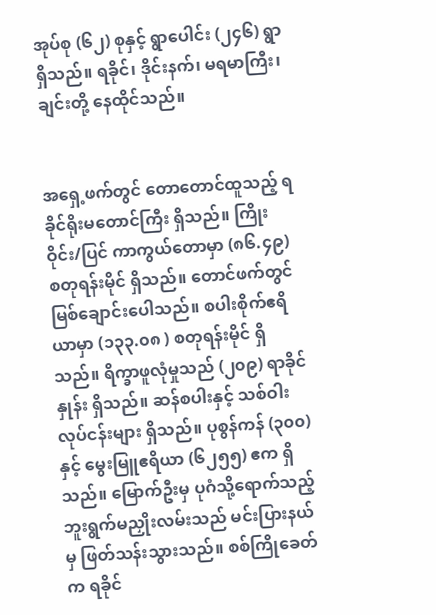အုပ်စု (၆၂) စုနှင့် ရွာပေါင်း (၂၄၆) ရွာ ရှိသည်။ ရခိုင်၊ ဒိုင်းနက်၊ မရမာကြီး၊ ချင်းတို့ နေထိုင်သည်။


အရှေ့ဖက်တွင် တောတောင်ထူသည့် ရခိုင်ရိုးမတောင်ကြီး ရှိသည်။ ကြိုးဝိုင်း/ပြင် ကာကွယ်တောမှာ (၈၆.၄၉) စတုရန်းမိုင် ရှိသည်။ တောင်ဖက်တွင် မြစ်ချောင်းပေါသည်။ စပါးစိုက်ဧရိယာမှာ (၁၃၃.၀၈ ) စတုရန်းမိုင် ရှိသည်။ ရိက္ခာဖူလုံမှုသည် (၂၀၉) ရာခိုင်နှုန်း ရှိသည်။ ဆန်စပါးနှင့် သစ်ဝါးလုပ်ငန်းများ ရှိသည်။ ပုစွန်ကန် (၃၀၀) နှင့် မွေးမြူဧရိယာ (၆၂၅၅) ဧက ရှိသည်။ မြောက်ဦးမှ ပုဂံသို့ရောက်သည့် ဘူးရွက်မညှိုးလမ်းသည် မင်းပြားနယ်မှ ဖြတ်သန်းသွားသည်။ စစ်ကြိုခေတ်က ရခိုင်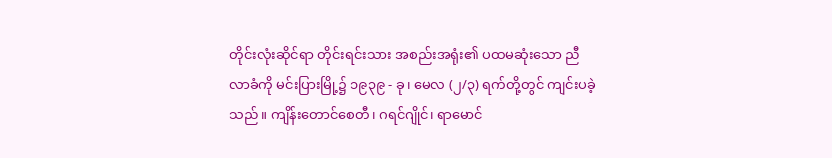တိုင်းလုံးဆိုင်ရာ တိုင်းရင်းသား အစည်းအရုံး၏ ပထမဆုံးသော ညီလာခံကို မင်းပြားမြို့၌ ၁၉၃၉ - ခု၊ မေလ (၂/၃) ရက်တို့တွင် ကျင်းပခဲ့သည်။ ကျိန်းတောင်စေတီ၊ ဂရင်ဂျိုင်၊ ရာမောင်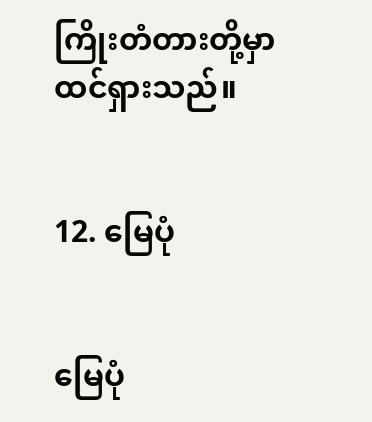ကြိုးတံတားတို့မှာ ထင်ရှားသည်။


12. မြေပုံ


မြေပုံ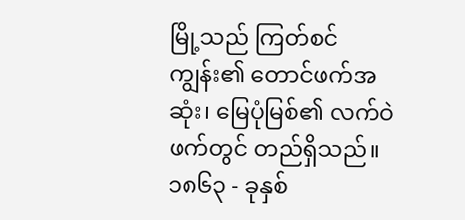မြို့သည် ကြတ်စင်ကျွန်း၏ တောင်ဖက်အဆုံး၊ မြေပုံမြစ်၏ လက်ဝဲဖက်တွင် တည်ရှိသည်။ ၁၈၆၃ - ခုနှစ်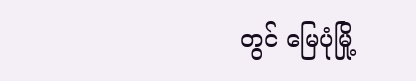တွင် မြေပုံမြို့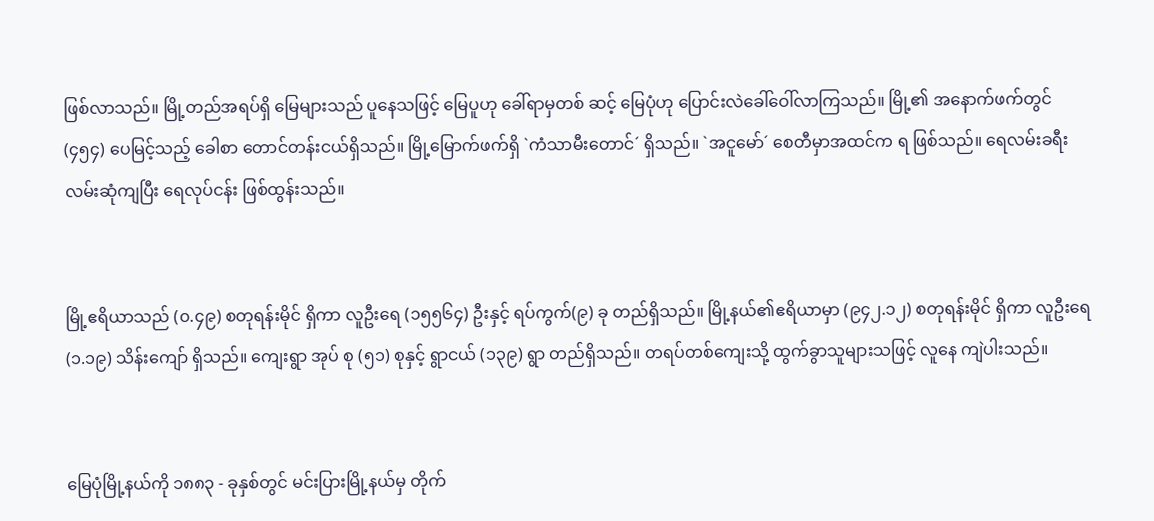ဖြစ်လာသည်။ မြို့တည်အရပ်ရှိ မြေများသည် ပူနေသဖြင့် မြေပူဟု ခေါ်ရာမှတစ် ဆင့် မြေပုံဟု ပြောင်းလဲခေါ်ဝေါ်လာကြသည်။ မြို့၏ အနောက်ဖက်တွင် (၄၅၄) ပေမြင့်သည့် ခေါစာ တောင်တန်းငယ်ရှိသည်။ မြို့မြောက်ဖက်ရှိ `ကံသာမီးတောင်´ ရှိသည်။ `အငူမော်´ စေတီမှာအထင်က ရ ဖြစ်သည်။ ရေလမ်းခရီး လမ်းဆုံကျပြီး ရေလုပ်ငန်း ဖြစ်ထွန်းသည်။


မြို့ဧရိယာသည် (၀.၄၉) စတုရန်းမိုင် ရှိကာ လူဦးရေ (၁၅၅၆၄) ဦးနှင့် ရပ်ကွက်(၉) ခု တည်ရှိသည်။ မြို့နယ်၏ဧရိယာမှာ (၉၄၂.၁၂) စတုရန်းမိုင် ရှိကာ လူဦးရေ (၁.၁၉) သိန်းကျော် ရှိသည်။ ကျေးရွာ အုပ် စု (၅၁) စုနှင့် ရွာငယ် (၁၃၉) ရွာ တည်ရှိသည်။ တရပ်တစ်ကျေးသို့ ထွက်ခွာသူများသဖြင့် လူနေ ကျဲပါးသည်။


မြေပုံမြို့နယ်ကို ၁၈၈၃ - ခုနှစ်တွင် မင်းပြားမြို့နယ်မှ တိုက်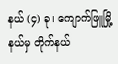နယ် (၄) ခု၊ ကျောက်ဖြူမြို့နယ်မှ တိုက်နယ်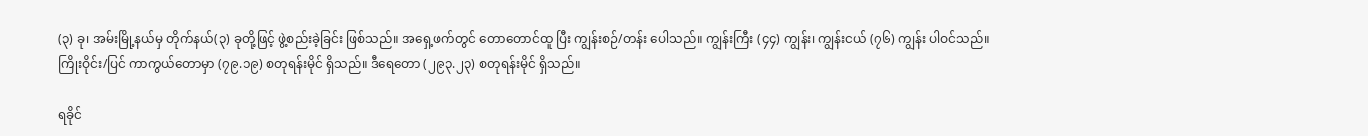(၃) ခု၊ အမ်းမြို့နယ်မှ တိုက်နယ်(၃) ခုတို့ဖြင့် ဖွဲ့စည်းခဲ့ခြင်း ဖြစ်သည်။ အရှေ့ဖက်တွင် တောတောင်ထူ ပြီး ကျွန်းစဉ်/တန်း ပေါသည်။ ကျွန်းကြီး (၄၄) ကျွန်း၊ ကျွန်းငယ် (၇၆) ကျွန်း ပါဝင်သည်။ ကြိုးဝိုင်း/ပြင် ကာကွယ်တောမှာ (၇၉.၁၉) စတုရန်းမိုင် ရှိသည်။ ဒီရေတော (၂၉၃.၂၃) စတုရန်းမိုင် ရှိသည်။

ရခိုင်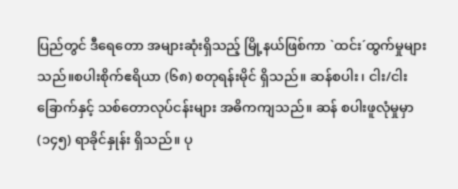ပြည်တွင် ဒီရေတော အများဆုံးရှိသည့် မြို့နယ်ဖြစ်ကာ `ထင်း´ထွက်မှုများသည်။စပါးစိုက်ဧရိယာ (၆၈) စတုရန်းမိုင် ရှိသည်။ ဆန်စပါး၊ ငါး/ငါးခြောက်နှင့် သစ်တောလုပ်ငန်းများ အဓိကကျသည်။ ဆန် စပါးဖူလုံမှုမှာ (၁၄၅) ရာခိုင်နှုန်း ရှိသည်။ ပု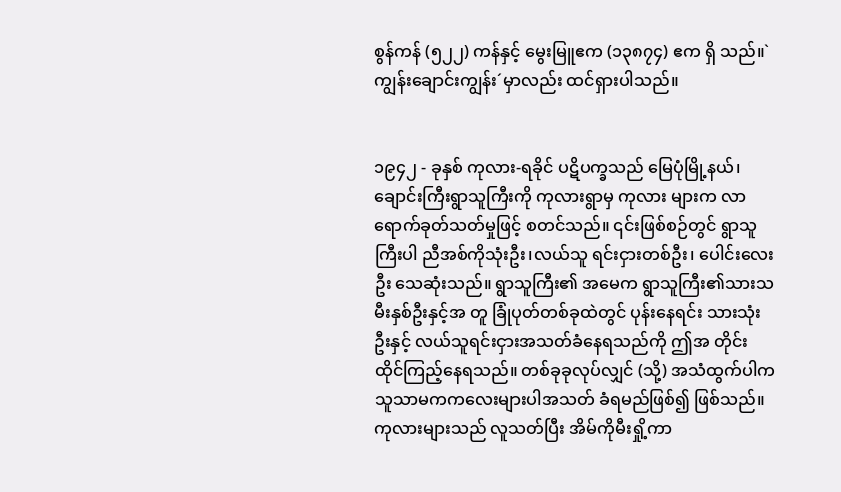စွန်ကန် (၅၂၂) ကန်နှင့် မွေးမြူဧက (၁၃၈၇၄) ဧက ရှိ သည်။`ကျွန်းချောင်းကျွန်း´မှာလည်း ထင်ရှားပါသည်။


၁၉၄၂ - ခုနှစ် ကုလား-ရခိုင် ပဋိပက္ခသည် မြေပုံမြို့နယ်၊ ချောင်းကြီးရွာသူကြီးကို ကုလားရွာမှ ကုလား များက လာရောက်ခုတ်သတ်မှုဖြင့် စတင်သည်။ ၎င်းဖြစ်စဉ်တွင် ရွာသူကြီးပါ ညီအစ်ကိုသုံးဦး၊လယ်သူ ရင်းငှားတစ်ဦး၊ ပေါင်းလေးဦး သေဆုံးသည်။ ရွာသူကြီး၏ အမေက ရွာသူကြီး၏သားသမီးနှစ်ဦးနှင့်အ တူ ခြုံပုတ်တစ်ခုထဲတွင် ပုန်းနေရင်း သားသုံးဦးနှင့် လယ်သူရင်းငှားအသတ်ခံနေရသည်ကို ဤအ တိုင်း ထိုင်ကြည့်နေရသည်။ တစ်ခုခုလုပ်လျှင် (သို့) အသံထွက်ပါက သူသာမကကလေးများပါအသတ် ခံရမည်ဖြစ်၍ ဖြစ်သည်။ ကုလားများသည် လူသတ်ပြီး အိမ်ကိုမီးရှို့ကာ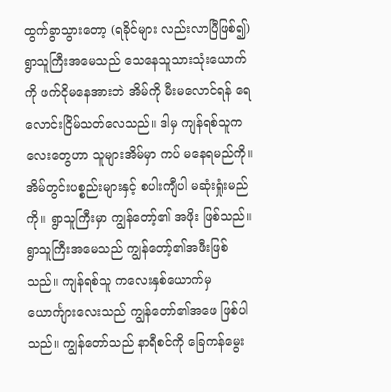ထွက်ခွာသွားတော့ (ရခိုင်များ လည်းလာပြီဖြစ်၍) ရွာသူကြီးအမေသည် သေနေသူသားသုံးယောက်ကို ဖက်ငိုမနေအားဘဲ အိမ်ကို မီးမလောင်ရန် ရေလောင်းငြိမ်သတ်လေသည်။ ဒါမှ ကျန်ရစ်သူကလေးတွေဟာ သူများအိမ်မှာ ကပ် မနေရမည်ကို။ အိမ်တွင်းပစ္စည်းများနှင့် စပါးကျီပါ မဆုံးရှုံးမည်ကို။ ရွာသူကြီးမှာ ကျွန်တော့်၏ အဖိုး ဖြစ်သည်။ ရွာသူကြီးအမေသည် ကျွန်တော့်၏အဖီးဖြစ်သည်။ ကျန်ရစ်သူ ကလေးနှစ်ယောက်မှ ယောင်္ကျားလေးသည် ကျွန်တော်၏အဖေ ဖြစ်ပါသည်။ ကျွန်တော်သည် နာရီစင်ကို ခြေကန်မွေး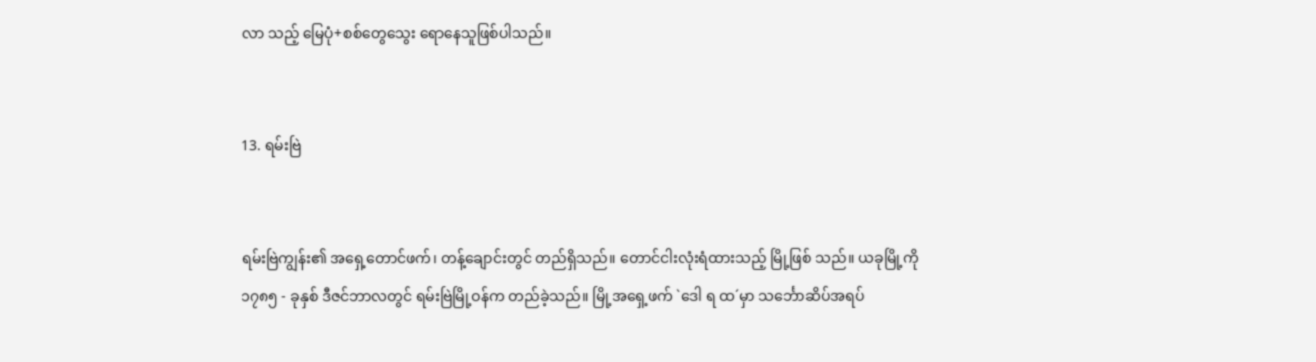လာ သည့် မြေပုံ+စစ်တွေသွေး ရောနေသူဖြစ်ပါသည်။


13. ရမ်းဗြဲ


ရမ်းဗြဲကျွန်း၏ အရှေ့တောင်ဖက်၊ တန့်ချောင်းတွင် တည်ရှိသည်။ တောင်ငါးလုံးရံထားသည့် မြို့ဖြစ် သည်။ ယခုမြို့ကို ၁၇၈၅ - ခုနှစ် ဒီဇင်ဘာလတွင် ရမ်းဗြဲမြို့ဝန်က တည်ခဲ့သည်။ မြို့အရှေ့ဖက် `ဒေါ ရ ထ´မှာ သင်္ဘောဆိပ်အရပ်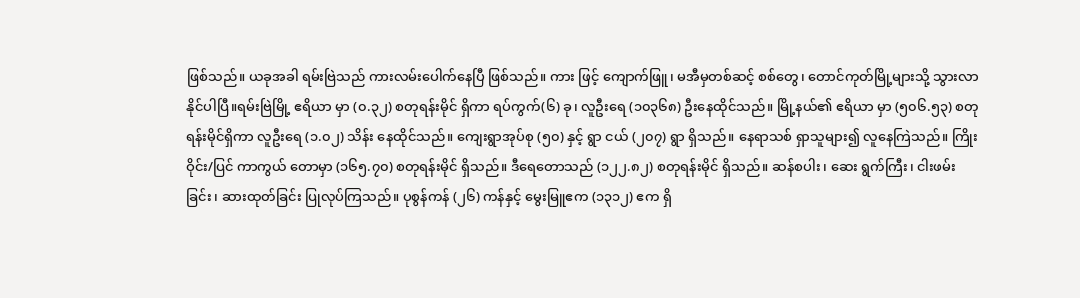ဖြစ်သည်။ ယခုအခါ ရမ်းဗြဲသည် ကားလမ်းပေါက်နေပြီ ဖြစ်သည်။ ကား ဖြင့် ကျောက်ဖြူ၊ မအီမှတစ်ဆင့် စစ်တွေ၊ တောင်ကုတ်မြို့များသို့ သွားလာနိုင်ပါပြီ။ရမ်းဗြဲမြို့ ဧရိယာ မှာ (၀.၃၂) စတုရန်းမိုင် ရှိကာ ရပ်ကွက်(၆) ခု၊ လူဦးရေ (၁၀၃၆၈) ဦးနေထိုင်သည်။ မြို့နယ်၏ ဧရိယာ မှာ (၅၀၆.၅၃) စတုရန်းမိုင်ရှိကာ လူဦးရေ (၁.၀၂) သိန်း နေထိုင်သည်။ ကျေးရွာအုပ်စု (၅၀) နှင့် ရွာ ငယ် (၂၀၇) ရွာ ရှိသည်။ နေရာသစ် ရှာသူများ၍ လူနေကြဲသည်။ ကြိုးဝိုင်း/ပြင် ကာကွယ် တောမှာ (၁၆၅.၇၀) စတုရန်းမိုင် ရှိသည်။ ဒီရေတောသည် (၁၂၂.၈၂) စတုရန်းမိုင် ရှိသည်။ ဆန်စပါး၊ ဆေး ရွက်ကြီး၊ ငါးဖမ်းခြင်း၊ ဆားထုတ်ခြင်း ပြုလုပ်ကြသည်။ ပုစွန်ကန် (၂၆) ကန်နှင့် မွေးမြူဧက (၁၃၁၂) ဧက ရှိ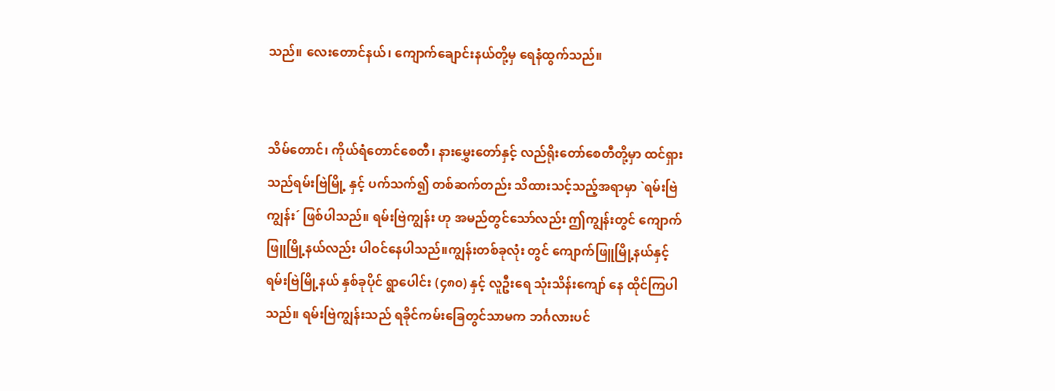သည်။ လေးတောင်နယ်၊ ကျောက်ချောင်းနယ်တို့မှ ရေနံထွက်သည်။


သိမ်တောင်၊ ကိုယ်ရံတောင်စေတီ၊ နားမွှေးတော်နှင့် လည်ရိုးတော်စေတီတို့မှာ ထင်ရှားသည်ရမ်းဗြဲမြို့ နှင့် ပက်သက်၍ တစ်ဆက်တည်း သိထားသင့်သည့်အရာမှာ `ရမ်းဗြဲကျွန်း´ ဖြစ်ပါသည်။ ရမ်းဗြဲကျွန်း ဟု အမည်တွင်သော်လည်း ဤကျွန်းတွင် ကျောက်ဖြူမြို့နယ်လည်း ပါဝင်နေပါသည်။ကျွန်းတစ်ခုလုံး တွင် ကျောက်ဖြူမြို့နယ်နှင့် ရမ်းဗြဲမြို့နယ် နှစ်ခုပိုင် ရွာပေါင်း (၄၈၀) နှင့် လူဦးရေ သုံးသိန်းကျော် နေ ထိုင်ကြပါသည်။ ရမ်းဗြဲကျွန်းသည် ရခိုင်ကမ်းခြေတွင်သာမက ဘင်္ဂလားပင်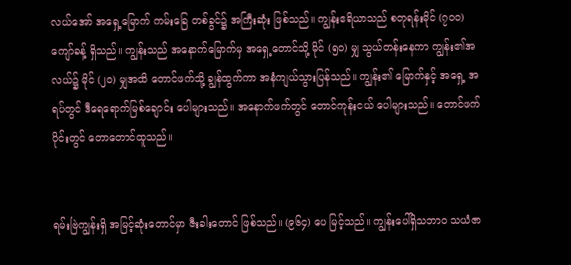လယ်အော် အရှေ့မြောက် ကမ်းခြေ တစ်ခွင်၌ အကြီးဆုံး ဖြစ်သည်။ ကျွန်းဧရိယာသည် စတုရန်းမိုင် (၇၀၀) ကျော်ခန့် ရှိသည်။ ကျွန်းသည် အနောက်မြောက်မှ အရှေ့တောင်သို့ မိုင် (၅၀) မျှ သွယ်တန်းနေကာ ကျွန်း၏အလယ်၌ မိုင် (၂၀) မျှအထိ တောင်ဖက်သို့ ချွန်ထွက်ကာ အနံကျယ်သွားပြန်သည်။ ကျွန်း၏ မြောက်နှင့် အရှေ့ အရပ်တွင် ဒီရေရောက်မြစ်ချောင်း ပေါများသည်။ အနောက်ဖက်တွင် တောင်ကုန်းငယ် ပေါများသည်။ တောင်ဖက်ပိုင်းတွင် တောတောင်ထူသည်။


ရမ်းဗြဲကျွန်းရှိ အမြင့်ဆုံးတောင်မှာ ဇီးခါးတောင် ဖြစ်သည်။ (၉၆၄) ပေ မြင့်သည်။ ကျွန်းပေါ်ရှိသဘာဝ သယံဇာ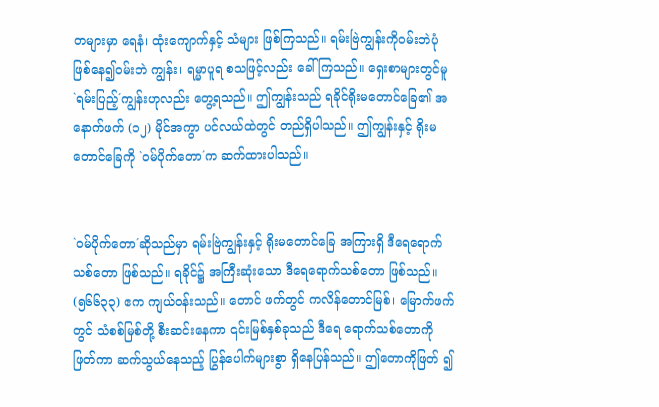တများမှာ ရေနံ၊ ထုံးကျောက်နှင့် သံများ ဖြစ်ကြသည်။ ရမ်းဗြဲကျွန်းကိုဝမ်းဘဲပုံဖြစ်နေ၍ဝမ်းဘဲ ကျွန်း၊ ရမ္မာပူရ စသဖြင့်လည်း ခေါ်ကြသည်။ ရှေးစာများတွင်မူ `ရမ်းပြည့်´ကျွန်းဟုလည်း တွေ့ရသည်။ ဤကျွန်းသည် ရခိုင်ရိုးမတောင်ခြေ၏ အနောက်ဖက် (၁၂) မိုင်အကွာ ပင်လယ်ထဲတွင် တည်ရှိပါသည်။ ဤကျွန်းနှင့် ရိုးမတောင်ခြေကို `ဝမ်ပိုက်တော´က ဆက်ထားပါသည်။


`ဝမ်ပိုက်တော´ဆိုသည်မှာ ရမ်းဗြဲကျွန်းနှင့် ရိုးမတောင်ခြေ အကြားရှိ ဒီရေရောက်သစ်တော ဖြစ်သည်။ ရခိုင်၌ အကြီးဆုံးသော ဒီရေရောက်သစ်တော ဖြစ်သည်။ (၅၆၆၃၃) ဧက ကျယ်ဝန်းသည်။ တောင် ဖက်တွင် ကလိန်တောင်မြစ်၊ မြောက်ဖက်တွင် သံစစ်မြစ်တို့ စီးဆင်းနေကာ ၎င်းမြစ်နှစ်ခုသည် ဒီရေ ရောက်သစ်တောကို ဖြတ်ကာ ဆက်သွယ်နေသည့် ပြွန်ပေါက်များစွာ ရှိနေပြန်သည်။ ဤတောကိုဖြတ် ၍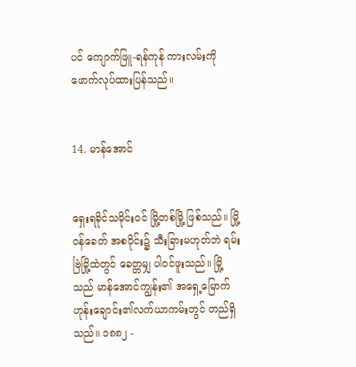ပင် ကျောက်ဖြူ-ရန်ကုန် ကားလမ်းကို ဖောက်လုပ်ထားပြန်သည်။


14. မာန်အောင်


ရှေးရခိုင်သမိုင်းဝင် မြို့တစ်မြို့ ဖြစ်သည်။ မြို့ဝန်ခေတ် အစပိုင်း၌ သီးခြားမဟုတ်ဘဲ ရမ်းဗြဲမြို့ထဲတွင် ခေတ္တမျှ ပါဝင်ဖူးသည်။ မြို့သည် မာန်အောင်ကျွန်း၏ အရှေ့မြောက်ဟုန်းချောင်း၏လက်ယာကမ်းတွင် တည်ရှိသည်။ ၁၈၈၂ -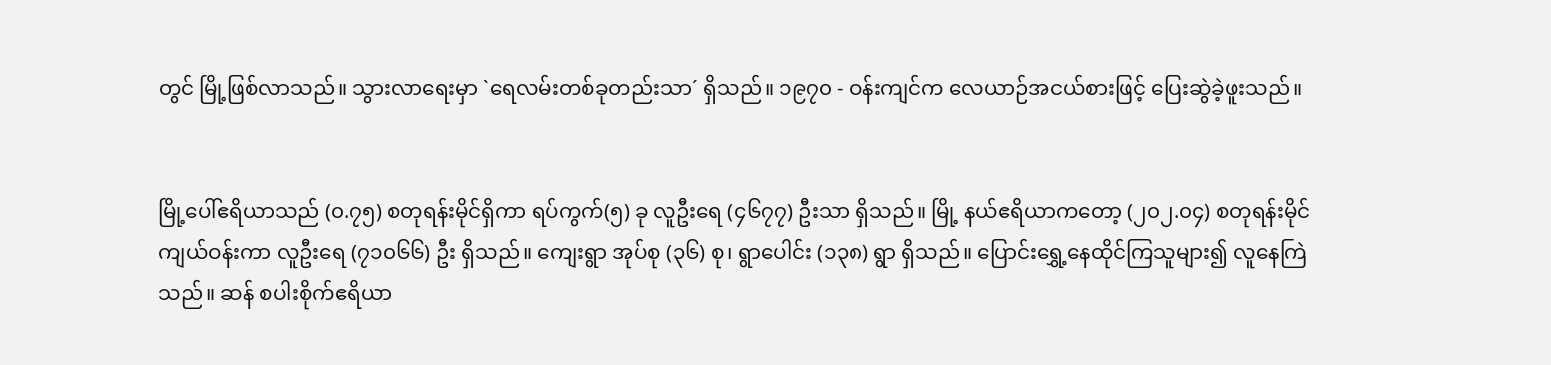တွင် မြို့ဖြစ်လာသည်။ သွားလာရေးမှာ `ရေလမ်းတစ်ခုတည်းသာ´ ရှိသည်။ ၁၉၇၀ - ဝန်းကျင်က လေယာဉ်အငယ်စားဖြင့် ပြေးဆွဲခဲ့ဖူးသည်။


မြို့ပေါ်ဧရိယာသည် (၀.၇၅) စတုရန်းမိုင်ရှိကာ ရပ်ကွက်(၅) ခု လူဦးရေ (၄၆၇၇) ဦးသာ ရှိသည်။ မြို့ နယ်ဧရိယာကတော့ (၂၀၂.၀၄) စတုရန်းမိုင် ကျယ်ဝန်းကာ လူဦးရေ (၇၁၀၆၆) ဦး ရှိသည်။ ကျေးရွာ အုပ်စု (၃၆) စု၊ ရွာပေါင်း (၁၃၈) ရွာ ရှိသည်။ ပြောင်းရွှေ့နေထိုင်ကြသူများ၍ လူနေကြဲသည်။ ဆန် စပါးစိုက်ဧရိယာ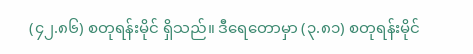(၄၂.၈၆) စတုရန်းမိုင် ရှိသည်။ ဒီရေတောမှာ (၃.၈၁) စတုရန်းမိုင်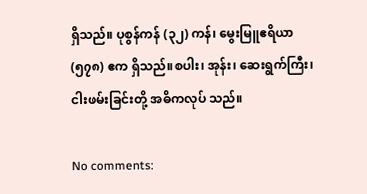ရှိသည်။ ပုစွန်ကန် (၃၂) ကန်၊ မွေးမြူဧရိယာ (၅၇၈) ဧက ရှိသည်။စပါး၊ အုန်း၊ ဆေးရွက်ကြီး၊ ငါးဖမ်းခြင်းတို့ အဓိကလုပ် သည်။

No comments: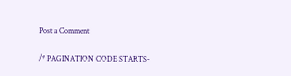Post a Comment

/* PAGINATION CODE STARTS-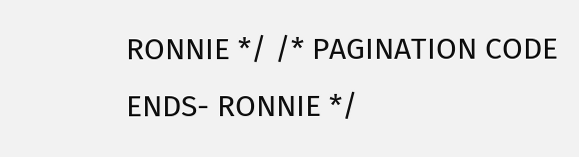RONNIE */ /* PAGINATION CODE ENDS- RONNIE */